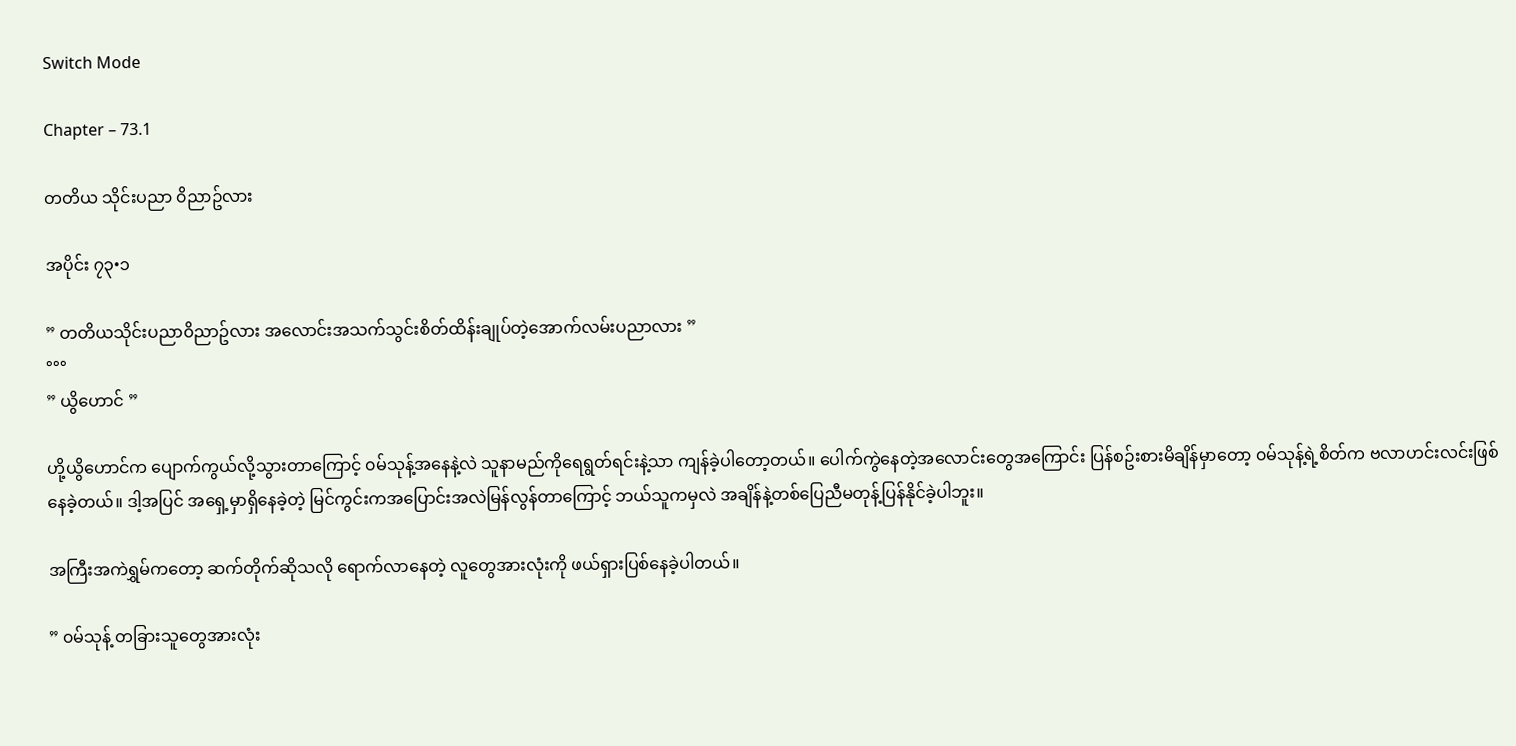Switch Mode

Chapter – 73.1

တတိယ သိုင်းပညာ ၀ိညာဥ်လား

အပိုင်း ၇၃•၁

” တတိယသိုင်းပညာ၀ိညာဥ်လား အလောင်းအသက်သွင်းစိတ်ထိန်းချုပ်တဲ့အောက်လမ်းပညာလား ”
°°°
” ယွိဟောင် ”

ဟို့ယွိဟောင်က ပျောက်ကွယ်လို့သွားတာကြောင့် ၀မ်သုန့်အနေနဲ့လဲ သူနာမည်ကိုရေရွတ်ရင်းနဲ့သာ ကျန်ခဲ့ပါတော့တယ်။ ပေါက်ကွဲနေတဲ့အလောင်းတွေအကြောင်း ပြန်စဥ်းစားမိချိန်မှာတော့ ၀မ်သုန့်ရဲ့စိတ်က ဗလာဟင်းလင်းဖြစ်နေခဲ့တယ်။ ဒါ့အပြင် အရှေ့မှာရှိနေခဲ့တဲ့ မြင်ကွင်းကအပြောင်းအလဲမြန်လွန်တာကြောင့် ဘယ်သူကမှလဲ အချိန်နဲ့တစ်ပြေညီမတုန့်ပြန်နိုင်ခဲ့ပါဘူး။

အကြီးအကဲရွှမ်ကတော့ ဆက်တိုက်ဆိုသလို ရောက်လာနေတဲ့ လူတွေအားလုံးကို ဖယ်ရှားပြစ်နေခဲ့ပါတယ်။

” ၀မ်သုန့် တခြားသူတွေအားလုံး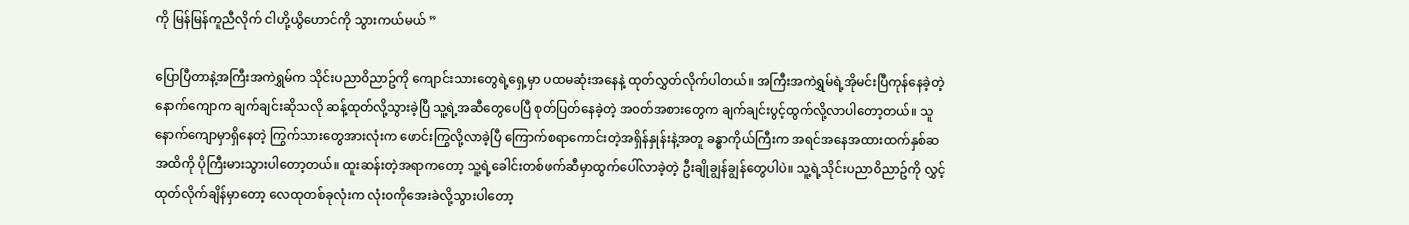ကို မြန်မြန်ကူညီလိုက် ငါဟို့ယွိဟောင်ကို သွားကယ်မယ် ”

ပြောပြီတာနဲ့အကြီးအကဲရွှမ်က သိုင်းပညာ၀ိညာဥ်ကို ကျောင်းသားတွေရဲ့ရှေ့မှာ ပထမဆုံးအနေနဲ့ ထုတ်လွှတ်လိုက်ပါတယ်။ အကြီးအကဲရွှမ်ရဲ့အိုမင်းပြီကုန်နေခဲ့တဲ့ နောက်ကျောက ချက်ချင်းဆိုသလို ဆန့်ထုတ်လို့သွားခဲ့ပြီ သူ့ရဲ့အဆီတွေပေပြီ စုတ်ပြတ်နေခဲ့တဲ့ အ၀တ်အစားတွေက ချက်ချင်းပွင့်ထွက်လို့လာပါတော့တယ်။ သူနောက်ကျောမှာရှိနေတဲ့ ကြွက်သားတွေအားလုံးက ဖောင်းကြွလို့လာခဲ့ပြီ ကြောက်စရာကောင်းတဲ့အရှိန်နှုန်းနဲ့အတူ ခန္ဓာကိုယ်ကြီးက အရင်အနေအထားထက်နှစ်ဆအထိကို ပိုကြီးမားသွားပါတော့တယ်။ ထူးဆန်းတဲ့အရာကတော့ သူ့ရဲ့ခေါင်းတစ်ဖက်ဆီမှာထွက်ပေါ်လာခဲ့တဲ့ ဦးချိုချွန်ချွန်တွေပါပဲ။ သူ့ရဲ့သိုင်းပညာ၀ိညာဥ်ကို လွှင့်ထုတ်လိုက်ချိန်မှာတော့ လေထုတစ်ခုလုံးက လုံး၀ကိုအေးခဲလို့သွားပါတော့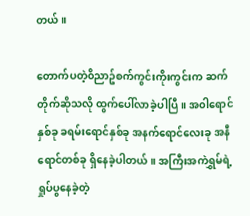တယ်။

တောက်ပတဲ့၀ိညာဥ်စက်ကွင်းကိုးကွင်းက ဆက်တိုက်ဆိုသလို ထွက်ပေါ်လာခဲ့ပါပြီ။ အ၀ါရောင်နှစ်ခု ခရမ်းရောင်နှစ်ခု အနက်ရောင်လေးခု အနီရောင်တစ်ခု ရှိနေခဲ့ပါတယ်။ အကြီးအကဲရွှမ်ရဲ့ ရှုပ်ပွနေခဲ့တဲ့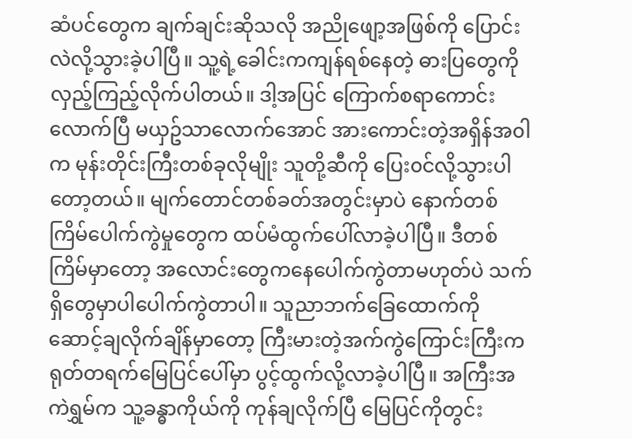ဆံပင်တွေက ချက်ချင်းဆိုသလို အညိုဖျော့အဖြစ်ကို ပြောင်းလဲလို့သွားခဲ့ပါပြီ။ သူ့ရဲ့ခေါင်းကကျန်ရစ်နေတဲ့ ဓားပြတွေကိုလှည့်ကြည့်လိုက်ပါတယ်။ ဒါ့အပြင် ကြောက်စရာကောင်းလောက်ပြီ မယှဥ်သာလောက်အောင် အားကောင်းတဲ့အရှိန်အ၀ါက မုန်းတိုင်းကြီးတစ်ခုလိုမျိုး သူတို့ဆီကို ပြေး၀င်လို့သွားပါတော့တယ်။ မျက်တောင်တစ်ခတ်အတွင်းမှာပဲ နောက်တစ်ကြိမ်ပေါက်ကွဲမှုတွေက ထပ်မံထွက်ပေါ်လာခဲ့ပါပြီ။ ဒီတစ်ကြိမ်မှာတော့ အလောင်းတွေကနေပေါက်ကွဲတာမဟုတ်ပဲ သက်ရှိတွေမှာပါပေါက်ကွဲတာပါ။ သူညာဘက်ခြေထောက်ကို ဆောင့်ချလိုက်ချိန်မှာတော့ ကြီးမားတဲ့အက်ကွဲကြောင်းကြီးက ရုတ်တရက်မြေပြင်ပေါ်မှာ ပွင့်ထွက်လို့လာခဲ့ပါပြီ။ အကြီးအကဲရွှမ်က သူ့ခန္ဓာကိုယ်ကို ကုန်ချလိုက်ပြီ မြေပြင်ကိုတွင်း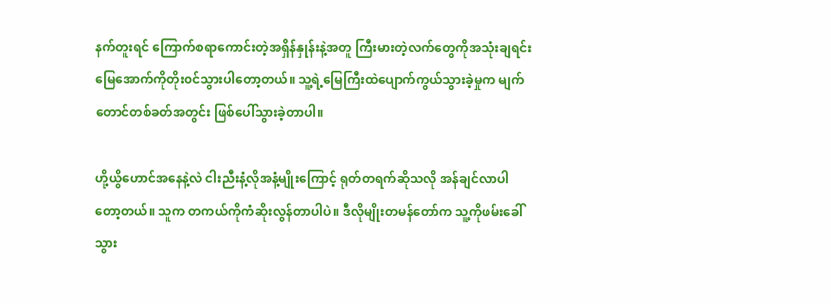နက်တူးရင် ကြောက်စရာကောင်းတဲ့အရှိန်နှုန်းနဲ့အတူ ကြီးမားတဲ့လက်တွေကိုအသုံးချရင်း မြေအောက်ကိုတိုး၀င်သွားပါတော့တယ်။ သူ့ရဲ့မြေကြီးထဲပျောက်ကွယ်သွားခဲ့မှုက မျက်တောင်တစ်ခတ်အတွင်း ဖြစ်ပေါ်သွားခဲ့တာပါ။

ဟို့ယွိဟောင်အနေနဲ့လဲ ငါးညီးနံ့လိုအနံ့မျိုးကြောင့် ရုတ်တရက်ဆိုသလို အန်ချင်လာပါတော့တယ်။ သူက တကယ်ကိုကံဆိုးလွန်တာပါပဲ။ ဒီလိုမျိုးတမန်တော်က သူ့ကိုဖမ်းခေါ်သွား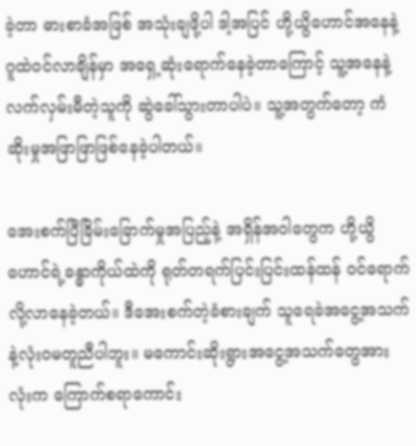ခဲ့တာ ဓားစာခံအဖြစ် အသုံးချဖို့ပါ ဒါ့အပြင် ဟို့ယွိဟောင်အနေနဲ့ ဂူထဲ၀င်လာချိန်မှာ အရှေ့ဆုံးရောက်နေခဲ့တာကြောင့် သူ့အနေနဲ့ လက်လှမ်းမီတဲ့သူကို ဆွဲခေါ်သွားတာပါပဲ။ သူ့အတွက်တော့ ကံဆိုးမှုအဖြာဖြာဖြစ်နေခဲ့ပါတယ်။

အေးစက်ပြီခြိမ်းခြောက်မှုအပြည့်နဲ့ အရှိန်အ၀ါတွေက ဟို့ယွိဟောင်ရဲ့ခန္ဓာကိုယ်ထဲကို ရုတ်တရက်ပြင်းပြင်းထန်ထန် ၀င်ရောက်လို့လာနေခဲ့တယ်။ ဒီအေးစက်တဲ့ခံစားချက် သူရေခဲအငွေ့အသက်နဲ့လုံး၀မတူညီပါဘူး။ မကောင်းဆိုးရွားအငွေ့အသက်တွေအားလုံးက ကြောက်စရာကောင်း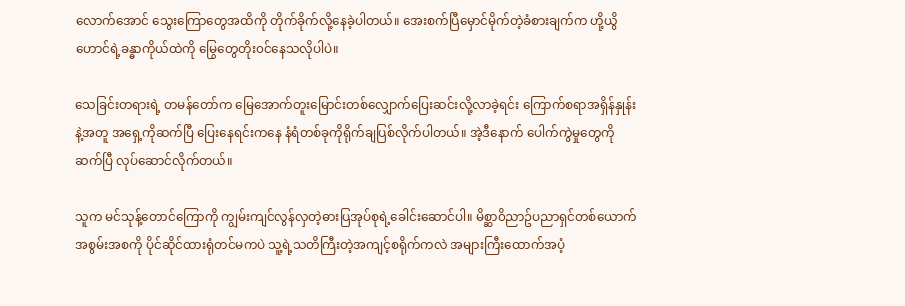လောက်အောင် သွေးကြောတွေအထိကို တိုက်ခိုက်လို့နေခဲ့ပါတယ်။ အေးစက်ပြီမှောင်မိုက်တဲ့ခံစားချက်က ဟို့ယွိဟောင်ရဲ့ခန္ဓာကိုယ်ထဲကို မြွေတွေတိုး၀င်နေသလိုပါပဲ။

သေခြင်းတရားရဲ့ တမန်တော်က မြေအောက်တူးမြောင်းတစ်လျှောက်ပြေးဆင်းလို့လာခဲ့ရင်း ကြောက်စရာအရှိန်နှုန်းနဲ့အတူ အရှေ့ကိုဆက်ပြီ ပြေးနေရင်းကနေ နံရံတစ်ခုကိုရိုက်ချပြစ်လိုက်ပါတယ်။ အဲ့ဒီနောက် ပေါက်ကွဲမှုတွေကိုဆက်ပြီ လုပ်ဆောင်လိုက်တယ်။

သူက မင်သုန့်တောင်ကြောကို ကျွမ်းကျင်လွန်လှတဲ့ဓားပြအုပ်စုရဲ့ခေါင်းဆောင်ပါ။ မိစ္ဆာ၀ိညာဥ်ပညာရှင်တစ်ယောက်အစွမ်းအစကို ပိုင်ဆိုင်ထားရုံတင်မကပဲ သူ့ရဲ့သတိကြီးတဲ့အကျင့်စရိုက်ကလဲ အများကြီးထောက်အပံ့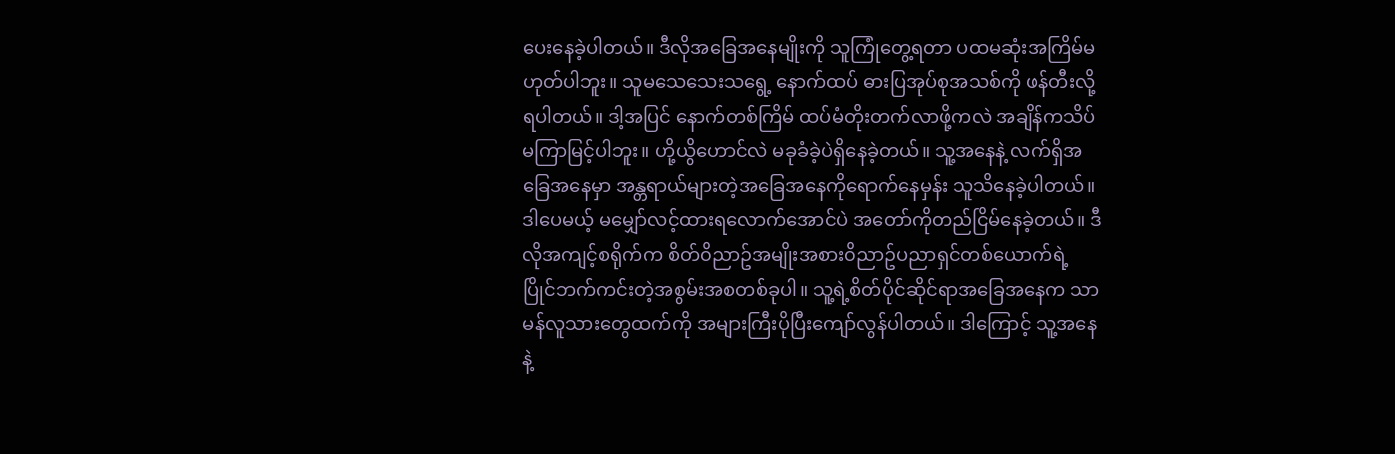ပေးနေခဲ့ပါတယ်။ ဒီလိုအခြေအနေမျိုးကို သူကြုံတွေ့ရတာ ပထမဆုံးအကြိမ်မဟုတ်ပါဘူး။ သူမသေသေးသရွေ့ နောက်ထပ် ဓားပြအုပ်စုအသစ်ကို ဖန်တီးလို့ရပါတယ်။ ဒါ့အပြင် နောက်တစ်ကြိမ် ထပ်မံတိုးတက်လာဖို့ကလဲ အချိန်ကသိပ်မကြာမြင့်ပါဘူး။ ဟို့ယွိဟောင်လဲ မခုခံခဲ့ပဲရှိနေခဲ့တယ်။ သူ့အနေနဲ့ လက်ရှိအခြေအနေမှာ အန္တရာယ်များတဲ့အခြေအနေကိုရောက်နေမှန်း သူသိနေခဲ့ပါတယ်။ ဒါပေမယ့် မမျှော်လင့်ထားရလောက်အောင်ပဲ အတော်ကိုတည်ငြိမ်နေခဲ့တယ်။ ဒီလိုအကျင့်စရိုက်က စိတ်၀ိညာဥ်အမျိုးအစား၀ိညာဥ်ပညာရှင်တစ်ယောက်ရဲ့ ပြိုင်ဘက်ကင်းတဲ့အစွမ်းအစတစ်ခုပါ။ သူ့ရဲ့စိတ်ပိုင်ဆိုင်ရာအခြေအနေက သာမန်လူသားတွေထက်ကို အများကြီးပိုပြီးကျော်လွန်ပါတယ်။ ဒါကြောင့် သူ့အနေနဲ့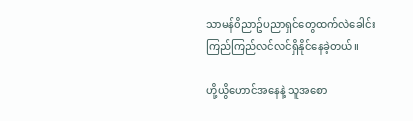သာမန်၀ိညာဥ်ပညာရှင်တွေထက်လဲခေါင်းကြည်ကြည်လင်လင်ရှိနိုင်နေခဲ့တယ်။

ဟို့ယွိဟောင်အနေနဲ့ သူအစော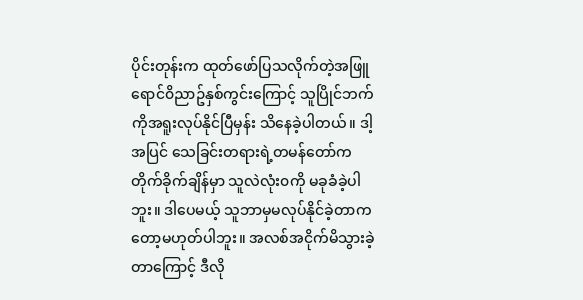ပိုင်းတုန်းက ထုတ်ဖော်ပြသလိုက်တဲ့အဖြူရောင်၀ိညာဥ်နှစ်ကွင်းကြောင့် သူပြိုင်ဘက်ကိုအရူးလုပ်နိုင်ပြီမှန်း သိနေခဲ့ပါတယ်။ ဒါ့အပြင် သေခြင်းတရားရဲ့တမန်တော်က တိုက်ခိုက်ချိန်မှာ သူလဲလုံး၀ကို မခုခံခဲ့ပါဘူး။ ဒါပေမယ့် သူဘာမှမလုပ်နိုင်ခဲ့တာကတော့မဟုတ်ပါဘူး။ အလစ်အငိုက်မိသွားခဲ့တာကြောင့် ဒီလို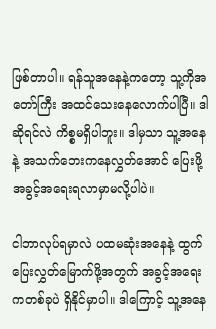ဖြစ်တာပါ။ ရန်သူအနေနဲ့ကတော့ သူ့ကိုအတော်ကြီး အထင်သေးနေလောက်ပါပြီ။ ဒါဆိုရင်လဲ ကိစ္စမရှိပါဘူး။ ဒါမှသာ သူ့အနေနဲ့ အသက်ဘေးကနေလွှတ်အောင် ပြေးဖို့အခွင့်အရေးရလာမှာမလို့ပါပဲ။

ငါဘာလုပ်ရမှာလဲ ပထမဆုံးအနေနဲ့ ထွက်ပြေးလွှတ်မြောက်ဖို့အတွက် အခွင့်အရေးကတစ်ခုပဲ ရှိနိုင်မှာပါ။ ဒါကြောင့် သူ့အနေ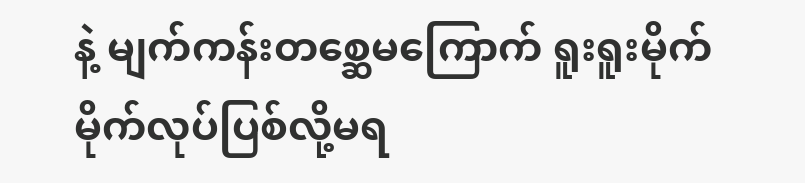နဲ့ မျက်ကန်းတစ္ဆေမကြောက် ရူးရူးမိုက်မိုက်လုပ်ပြစ်လို့မရ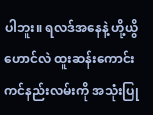ပါဘူး။ ရလဒ်အနေနဲ့ ဟို့ယွိဟောင်လဲ ထူးဆန်းကောင်းကင်နည်းလမ်းကို အသုံးပြု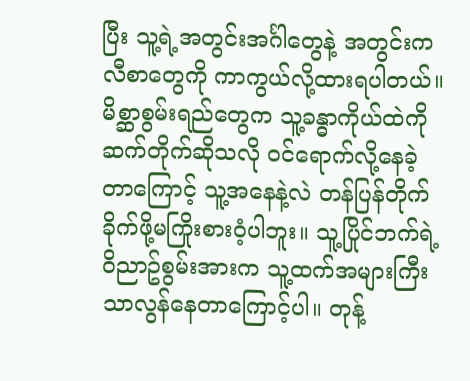ပြီး သူ့ရဲ့အတွင်းအင်္ဂါတွေနဲ့ အတွင်းကလီစာတွေကို ကာကွယ်လို့ထားရပါတယ်။ မိစ္ဆာစွမ်းရည်တွေက သူ့ခန္ဓာကိုယ်ထဲကို ဆက်တိုက်ဆိုသလို ၀င်ရောက်လို့နေခဲ့တာကြောင့် သူ့အနေနဲ့လဲ တန်ပြန်တိုက်ခိုက်ဖို့မကြိုးစား၀ံ့ပါဘူး။ သူ့ပြိုင်ဘက်ရဲ့၀ိညာဥ်စွမ်းအားက သူ့ထက်အများကြီးသာလွန်နေတာကြောင့်ပါ။ တုန့်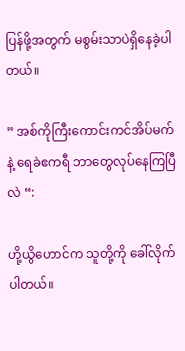ပြန်ဖို့အတွက် မစွမ်းသာပဲရှိနေခဲ့ပါတယ်။

” အစ်ကိုကြီးကောင်းကင်အိပ်မက်နဲ့ ရေခဲဧကရီ ဘာတွေလုပ်နေကြပြီလဲ “:

ဟို့ယွိဟောင်က သူတို့ကို ခေါ်လိုက်ပါတယ်။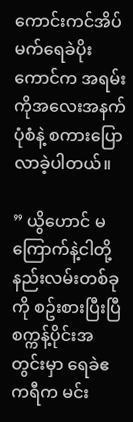ကောင်းကင်အိပ်မက်ရေခဲပိုးကောင်က အရမ်းကိုအလေးအနက်ပုံစံနဲ့ စကားပြောလာခဲ့ပါတယ်။

” ယွိဟောင် မကြောက်နဲ့ငါတို့နည်းလမ်းတစ်ခုကို စဥ်းစားပြီးပြီ စက္ကန့်ပိုင်းအတွင်းမှာ ရေခဲဧကရီက မင်း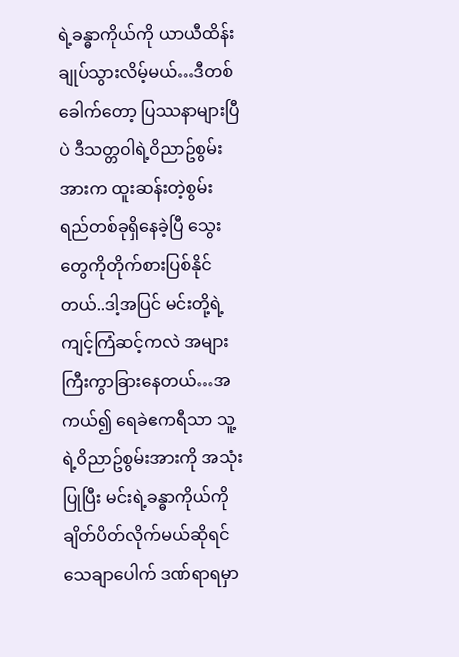ရဲ့ခန္ဓာကိုယ်ကို ယာယီထိန်းချုပ်သွားလိမ့်မယ်…ဒီတစ်ခေါက်တော့ ပြဿနာများပြီပဲ ဒီသတ္တ၀ါရဲ့၀ိညာဥ်စွမ်းအားက ထူးဆန်းတဲ့စွမ်းရည်တစ်ခုရှိနေခဲ့ပြီ သွေးတွေကိုတိုက်စားပြစ်နိုင်တယ်..ဒါ့အပြင် မင်းတို့ရဲ့ ကျင့်ကြံဆင့်ကလဲ အများကြီးကွာခြားနေတယ်…အကယ်၍ ရေခဲဧကရီသာ သူ့ရဲ့၀ိညာဥ်စွမ်းအားကို အသုံးပြုပြီး မင်းရဲ့ခန္ဓာကိုယ်ကို ချိတ်ပိတ်လိုက်မယ်ဆိုရင် သေချာပေါက် ဒဏ်ရာရမှာ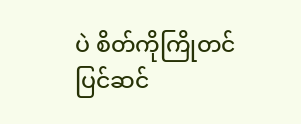ပဲ စိတ်ကိုကြိုတင်ပြင်ဆင်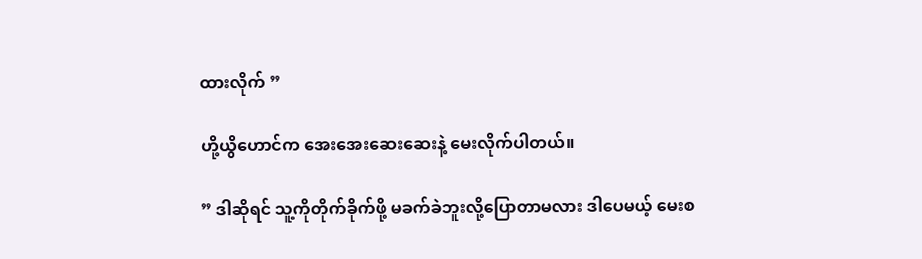ထားလိုက် ”

ဟို့ယွိဟောင်က အေးအေးဆေးဆေးနဲ့ မေးလိုက်ပါတယ်။

” ဒါဆိုရင် သူ့ကိုတိုက်ခိုက်ဖို့ မခက်ခဲဘူးလို့ပြောတာမလား ဒါပေမယ့် မေးစ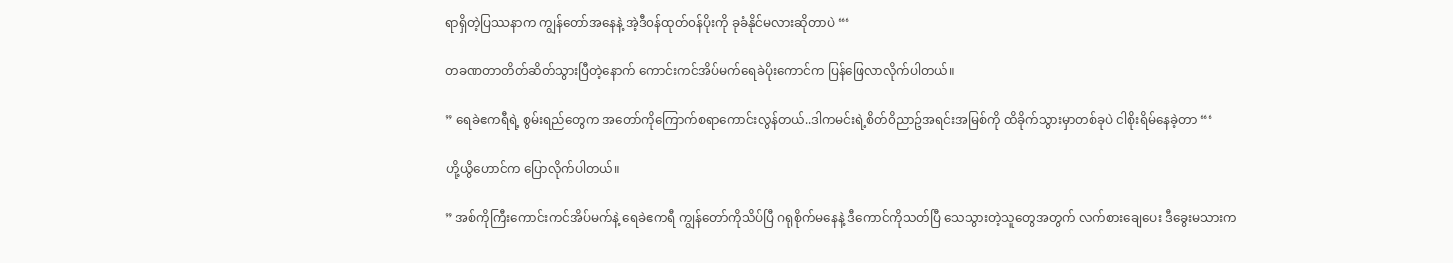ရာရှိတဲ့ပြဿနာက ကျွန်တော်အနေနဲ့ အဲ့ဒီ၀န်ထုတ်၀န်ပိုးကို ခုခံနိုင်မလားဆိုတာပဲ “‘

တခဏတာတိတ်ဆိတ်သွားပြီတဲ့နောက် ကောင်းကင်အိပ်မက်ရေခဲပိုးကောင်က ပြန်ဖြေလာလိုက်ပါတယ်။

” ရေခဲဧကရီရဲ့ စွမ်းရည်တွေက အတော်ကိုကြောက်စရာကောင်းလွန်တယ်..ဒါကမင်းရဲ့စိတ်၀ိညာဥ်အရင်းအမြစ်ကို ထိခိုက်သွားမှာတစ်ခုပဲ ငါစိုးရိမ်နေခဲ့တာ “‘

ဟို့ယွိဟောင်က ပြောလိုက်ပါတယ်။

” အစ်ကိုကြီးကောင်းကင်အိပ်မက်နဲ့ ရေခဲဧကရီ ကျွန်တော်ကိုသိပ်ပြီ ဂရုစိုက်မနေနဲ့ ဒီကောင်ကိုသတ်ပြီ သေသွားတဲ့သူတွေအတွက် လက်စားချေပေး ဒီခွေးမသားက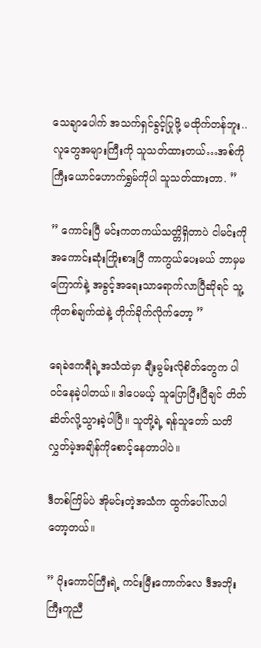သေချာပေါက် အသက်ရှင်ခွင့်ပြုဖို့ မထိုက်တန်ဘူး..လူတွေအများကြီးကို သူသတ်ထားတယ်…အစ်ကိုကြီးယောင်ဟောက်ရွှမ်ကိုပါ သူသတ်ထားတာ. ”

” ကောင်းပြီ မင်းကတကယ်သတ္တိရှိတာပဲ ငါမင်းကိုအကောင်းဆုံးကြိုးစားပြီ ကာကွယ်ပေးမယ် ဘာမှမကြောက်နဲ့ အခွင့်အရေးသာရောက်လာပြီဆိုရင် သူ့ကိုတစ်ချက်ထဲနဲ့ တိုက်ခိုက်လိုက်တော့ ”

ရေခဲဧကရီရဲ့အသံထဲမှာ ချီးမွမ်းလိုစိတ်တွေက ပါ၀င်နေခဲ့ပါတယ်။ ဒါပေမယ့် သူပြောပြီးပြီချင် တိတ်ဆိတ်လို့သွားခဲ့ပါပြီ။ သူတို့ရဲ့ ရန်သူတော် သတိလွှတ်မဲ့အချိန်ကိုစောင့်နေတာပါပဲ။

ဒီတစ်ကြိမ်ပဲ အိုမင်းတဲ့အသံက ထွက်ပေါ်လာပါတော့တယ်။

” ပိုးကောင်ကြီးရဲ့ ကင်းမြီးကောက်လေ ဒီအဘိုးကြီးကူညီ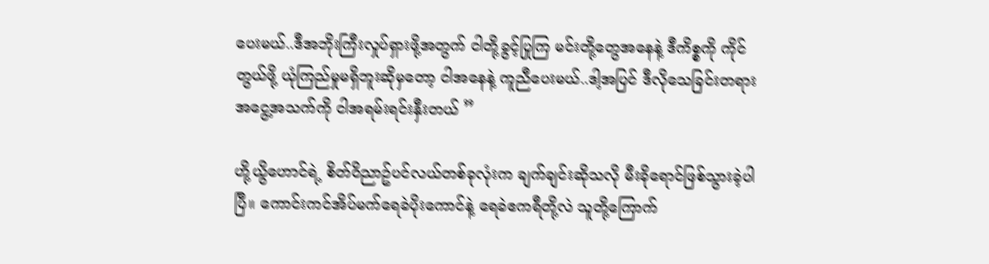ပေးမယ်..ဒီအဘိုးကြီးလှုပ်ရှားဖို့အတွက် ငါတို့ခွင့်ပြုကြ မင်းတို့တွေအနေနဲ့ ဒီကိစ္စကို ကိုင်တွယ်ဖို့ ယုံကြည်မှုမရှိဘူးဆိုမှတော့ ငါအနေနဲ့ ကူညီပေးမယ်..ဒါ့အပြင် ဒီလိုသေခြင်းတရားအငွေ့အသက်ကို ငါအရမ်းရင်းနှီးတယ် ”

ဟို့ယွိဟောင်ရဲ့ စိတ်၀ိညာဥ်ပင်လယ်တစ်ခုလုံးက ချက်ချင်းဆိုသလို မီးခိုရောင်ဖြစ်သွားခဲ့ပါပြီ။ ကောင်းကင်အိပ်မက်ရေခဲပိုးကောင်နဲ့ ရေခဲဧကရီတို့လဲ သူတို့ကြောက်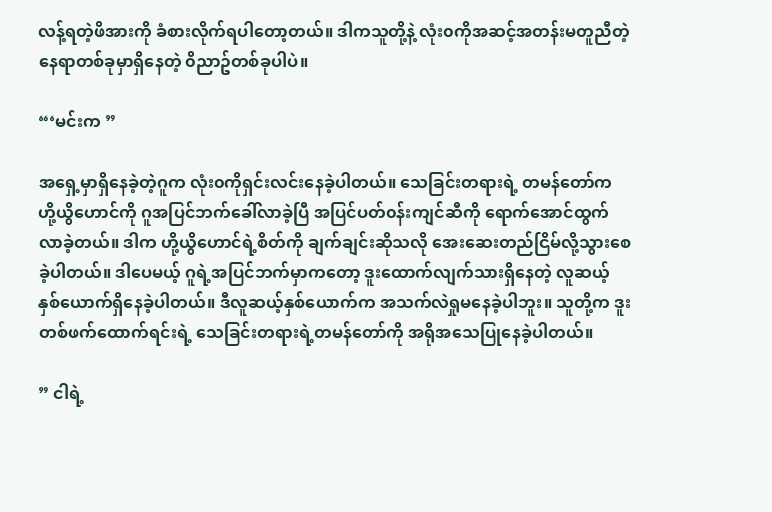လန့်ရတဲ့ဖိအားကို ခံစားလိုက်ရပါတော့တယ်။ ဒါကသူတို့နဲ့ လုံး၀ကိုအဆင့်အတန်းမတူညီတဲ့ နေရာတစ်ခုမှာရှိနေတဲ့ ၀ိညာဥ်တစ်ခုပါပဲ။

“‘မင်းက ”

အရှေ့မှာရှိနေခဲ့တဲ့ဂူက လုံး၀ကိုရှင်းလင်းနေခဲ့ပါတယ်။ သေခြင်းတရားရဲ့ တမန်တော်က ဟို့ယွိဟောင်ကို ဂူအပြင်ဘက်ခေါ်လာခဲ့ပြီ အပြင်ပတ်၀န်းကျင်ဆီကို ရောက်အောင်ထွက်လာခဲ့တယ်။ ဒါက ဟို့ယွိဟောင်ရဲ့စိတ်ကို ချက်ချင်းဆိုသလို အေးဆေးတည်ငြိမ်လို့သွားစေခဲ့ပါတယ်။ ဒါပေမယ့် ဂူရဲ့အပြင်ဘက်မှာကတော့ ဒူးထောက်လျက်သားရှိနေတဲ့ လူဆယ့်နှစ်ယောက်ရှိနေခဲ့ပါတယ်။ ဒီလူဆယ့်နှစ်ယောက်က အသက်လဲရှုမနေခဲ့ပါဘူး။ သူတို့က ဒူးတစ်ဖက်ထောက်ရင်းရဲ့ သေခြင်းတရားရဲ့တမန်တော်ကို အရိုအသေပြုနေခဲ့ပါတယ်။

” ငါရဲ့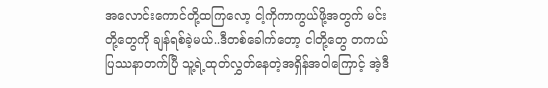အလောင်းကောင်တို့ထကြလော့ ငါ့ကိုကာကွယ်ဖို့အတွက် မင်းတို့တွေကို ချန်ရစ်ခဲ့မယ်..ဒီတစ်ခေါက်တော့ ငါတို့တွေ တကယ်ပြဿနာတက်ပြီ သူ့ရဲ့ထုတ်လွှတ်နေတဲ့အရှိန်အ၀ါကြောင့် အဲ့ဒီ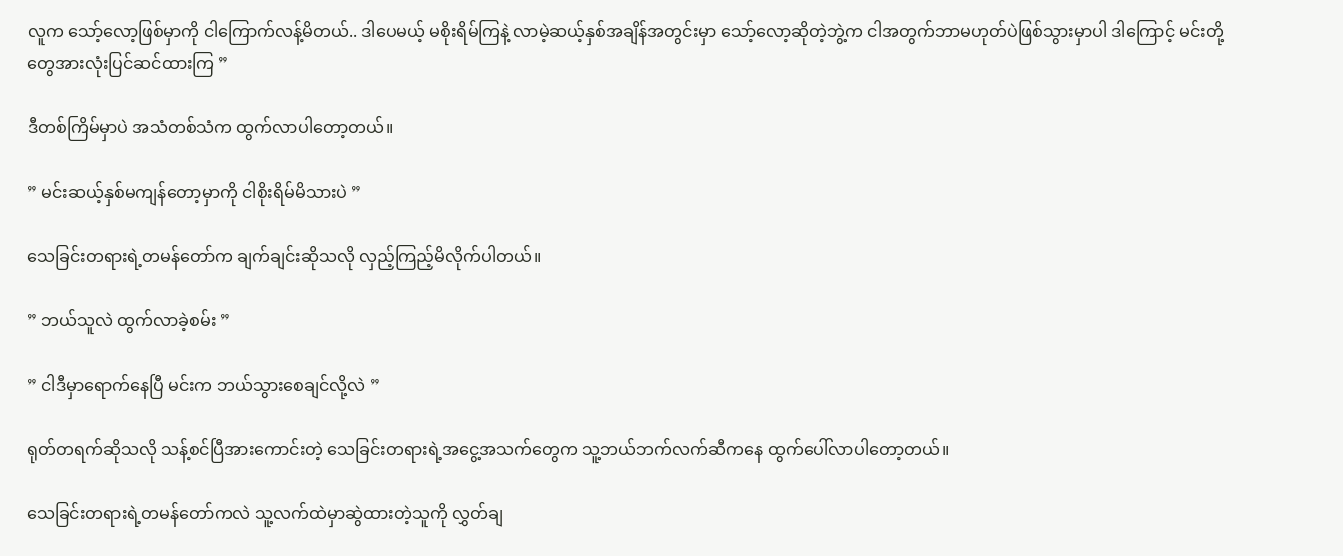လူက သော့်လော့ဖြစ်မှာကို ငါကြောက်လန့်မိတယ်.. ဒါပေမယ့် မစိုးရိမ်ကြနဲ့ လာမဲ့ဆယ့်နှစ်အချိန်အတွင်းမှာ သော့်လော့ဆိုတဲ့ဘွဲ့က ငါအတွက်ဘာမဟုတ်ပဲဖြစ်သွားမှာပါ ဒါကြောင့် မင်းတို့တွေအားလုံးပြင်ဆင်ထားကြ ”

ဒီတစ်ကြိမ်မှာပဲ အသံတစ်သံက ထွက်လာပါတော့တယ်။

” မင်းဆယ့်နှစ်မကျန်တော့မှာကို ငါစိုးရိမ်မိသားပဲ ”

သေခြင်းတရားရဲ့တမန်တော်က ချက်ချင်းဆိုသလို လှည့်ကြည့်မိလိုက်ပါတယ်။

” ဘယ်သူလဲ ထွက်လာခဲ့စမ်း ”

” ငါဒီမှာရောက်နေပြီ မင်းက ဘယ်သွားစေချင်လို့လဲ ”

ရုတ်တရက်ဆိုသလို သန့်စင်ပြီအားကောင်းတဲ့ သေခြင်းတရားရဲ့အငွေ့အသက်တွေက သူ့ဘယ်ဘက်လက်ဆီကနေ ထွက်ပေါ်လာပါတော့တယ်။

သေခြင်းတရားရဲ့တမန်တော်ကလဲ သူ့လက်ထဲမှာဆွဲထားတဲ့သူကို လွှတ်ချ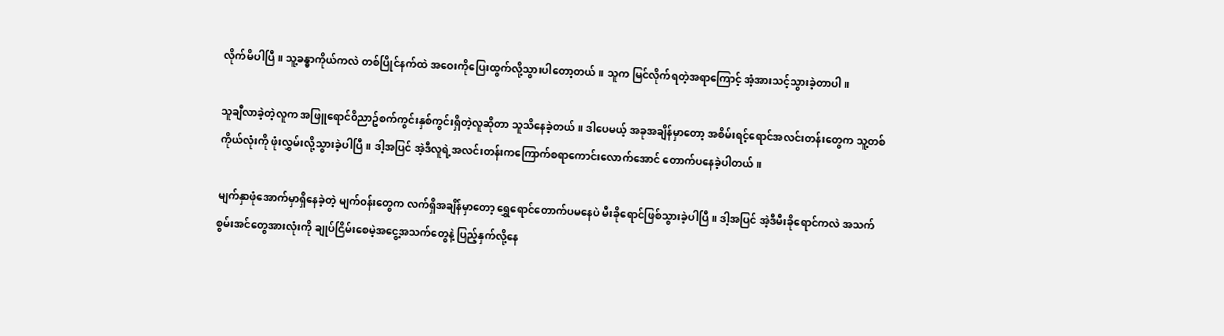လိုက်မိပါပြီ။ သူ့ခန္ဓာကိုယ်ကလဲ တစ်ပြိုင်နက်ထဲ အဝေးကိုပြေးထွက်လို့သွားပါတော့တယ်။ သူက မြင်လိုက်ရတဲ့အရာကြောင့် အံ့အားသင့်သွားခဲ့တာပါ။

သူချီလာခဲ့တဲ့လူက အဖြူရောင်၀ိညာဥ်စက်ကွင်းနှစ်ကွင်းရှိတဲ့လူဆိုတာ သူသိနေခဲ့တယ်။ ဒါပေမယ့် အခုအချိန်မှာတော့ အစိမ်းရင့်ရောင်အလင်းတန်းတွေက သူ့တစ်ကိုယ်လုံးကို ဖုံးလွှမ်းလို့သွားခဲ့ပါပြီ။ ဒါ့အပြင် အဲ့ဒီလူရဲ့အလင်းတန်းကကြောက်စရာကောင်းလောက်အောင် တောက်ပနေခဲ့ပါတယ်။

မျက်နှာဖုံအောက်မှာရှိနေခဲ့တဲ့ မျက်၀န်းတွေက လက်ရှိအချိန်မှာတော့ ရွှေရောင်တောက်ပမနေပဲ မီးခိုရောင်ဖြစ်သွားခဲ့ပါပြီ။ ဒါ့အပြင် အဲ့ဒီမီးခိုရောင်ကလဲ အသက်စွမ်းအင်တွေအားလုံးကို ချုပ်ငြိမ်းစေမဲ့အငွေ့အသက်တွေနဲ့ ပြည့်နှက်လို့နေ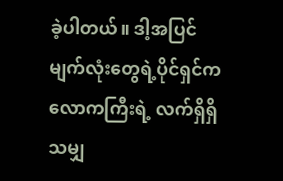ခဲ့ပါတယ်။ ဒါ့အပြင် မျက်လုံးတွေရဲ့ပိုင်ရှင်က လောကကြီးရဲ့ လက်ရှိရှိသမျှ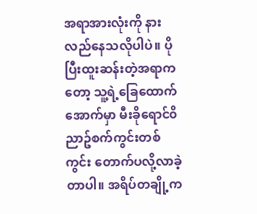အရာအားလုံးကို နားလည်နေသလိုပါပဲ။ ပိုပြီးထူးဆန်းတဲ့အရာကတော့ သူ့ရဲ့ခြေထောက်အောက်မှာ မီးခိုရောင်၀ိညာဥ်စက်ကွင်းတစ်ကွင်း တောက်ပလို့လာခဲ့တာပါ။ အရိပ်တချို့က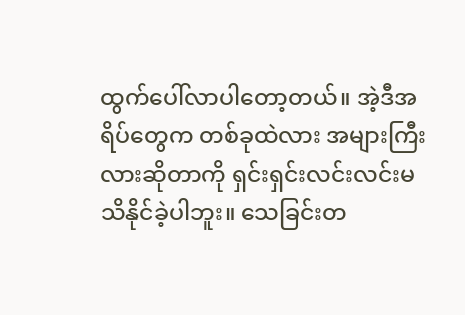ထွက်ပေါ်လာပါတော့တယ်။ အဲ့ဒီအရိပ်တွေက တစ်ခုထဲလား အများကြီးလားဆိုတာကို ရှင်းရှင်းလင်းလင်းမသိနိုင်ခဲ့ပါဘူး။ သေခြင်းတ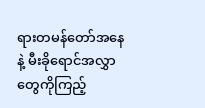ရားတမန်တော်အနေနဲ့ မီးခိုရောင်အလွှာတွေကိုကြည့်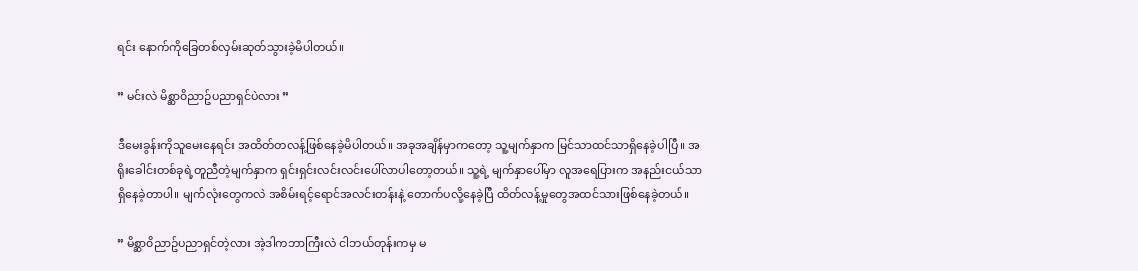ရင်း နောက်ကိုခြေတစ်လှမ်းဆုတ်သွားခဲ့မိပါတယ်။

” မင်းလဲ မိစ္ဆာ၀ိညာဥ်ပညာရှင်ပဲလား ”

ဒီမေးခွန်းကိုသူမေးနေရင်း အထိတ်တလန့်ဖြစ်နေခဲ့မိပါတယ်။ အခုအချိန်မှာကတော့ သူ့မျက်နှာက မြင်သာထင်သာရှိနေခဲ့ပါပြီ။ အရိုးခေါင်းတစ်ခုရဲ့တူညီတဲ့မျက်နှာက ရှင်းရှင်းလင်းလင်းပေါ်လာပါတော့တယ်။ သူ့ရဲ့ မျက်နှာပေါ်မှာ လူအရေပြားက အနည်းငယ်သာရှိနေခဲ့တာပါ။ မျက်လုံးတွေကလဲ အစိမ်းရင့်ရောင်အလင်းတန်းနဲ့ တောက်ပလို့နေခဲ့ပြီ ထိတ်လန့်မှုတွေအထင်သားဖြစ်နေခဲ့တယ်။

” မိစ္ဆာ၀ိညာဥ်ပညာရှင်တဲ့လား အဲ့ဒါကဘာကြီးလဲ ငါဘယ်တုန်းကမှ မ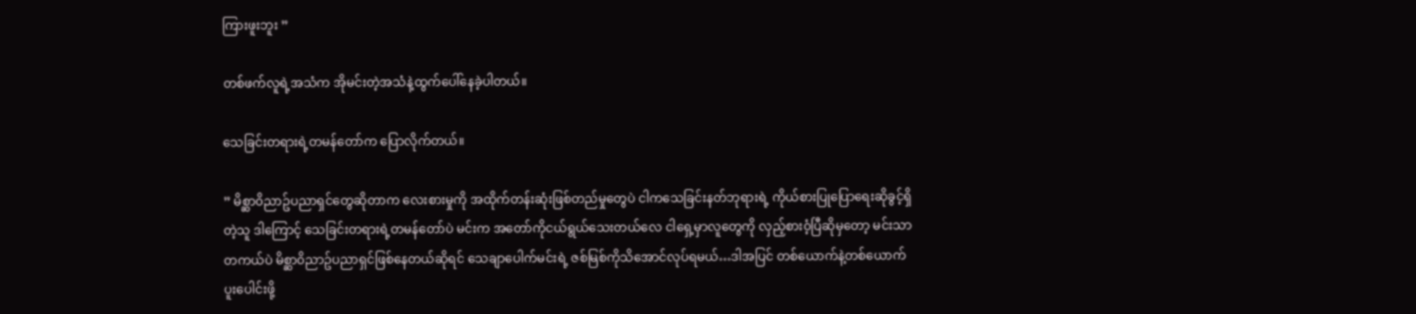ကြားဖူးဘူး ”

တစ်ဖက်လူရဲ့အသံက အိုမင်းတဲ့အသံနဲ့ထွက်ပေါ်နေခဲ့ပါတယ်။

သေခြင်းတရားရဲ့တမန်တော်က ပြောလိုက်တယ်။

” မိစ္ဆာ၀ိညာဥ်ပညာရှင်တွေဆိုတာက လေးစားမှုကို အထိုက်တန်းဆုံးဖြစ်တည်မှုတွေပဲ ငါကသေခြင်းနတ်ဘုရားရဲ့ ကိုယ်စားပြုပြောရေးဆိုခွင့်ရှိတဲ့သူ ဒါကြောင့် သေခြင်းတရားရဲ့တမန်တော်ပဲ မင်းက အတော်ကိုငယ်ရွယ်သေးတယ်လေ ငါရှေ့မှာလူတွေကို လှည့်စား၀ံ့ပြီဆိုမှတော့ မင်းသာတကယ်ပဲ မိစ္ဆာ၀ိညာဥ်ပညာရှင်ဖြစ်နေတယ်ဆိုရင် သေချာပေါက်မင်းရဲ့ ဇစ်မြစ်ကိုသိအောင်လုပ်ရမယ်…ဒါအပြင် တစ်ယောက်နဲ့တစ်ယောက် ပူးပေါင်းဖို့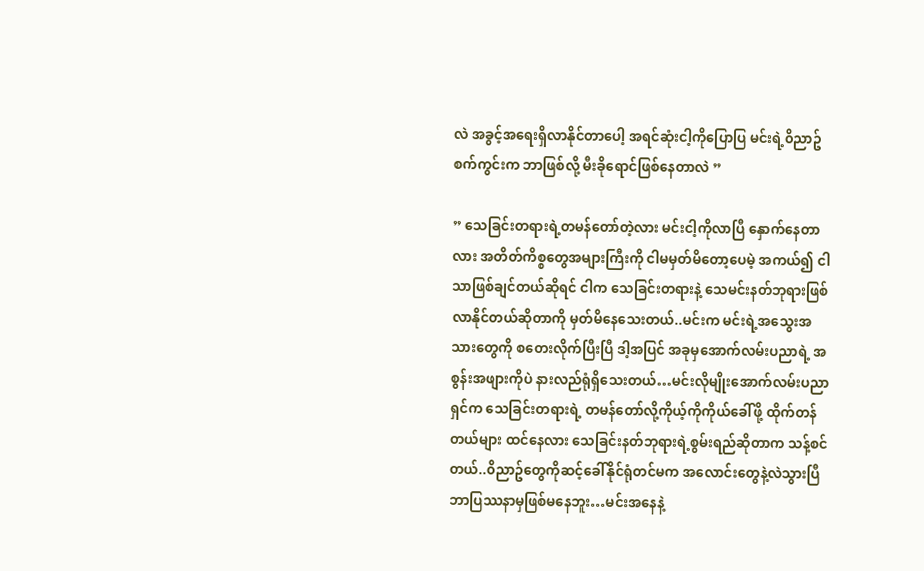လဲ အခွင့်အရေးရှိလာနိုင်တာပေါ့ အရင်ဆုံးငါ့ကိုပြောပြ မင်းရဲ့၀ိညာဥ်စက်ကွင်းက ဘာဖြစ်လို့ မီးခိုရောင်ဖြစ်နေတာလဲ ”

” သေခြင်းတရားရဲ့တမန်တော်တဲ့လား မင်းငါ့ကိုလာပြီ နှောက်နေတာလား အတိတ်ကိစ္စတွေအများကြီးကို ငါမမှတ်မိတော့ပေမဲ့ အကယ်၍ ငါသာဖြစ်ချင်တယ်ဆိုရင် ငါက သေခြင်းတရားနဲ့ သေမင်းနတ်ဘုရားဖြစ်လာနိုင်တယ်ဆိုတာကို မှတ်မိနေသေးတယ်..မင်းက မင်းရဲ့အသွေးအသားတွေကို စတေးလိုက်ပြီးပြီ ဒါ့အပြင် အခုမှအောက်လမ်းပညာရဲ့ အစွန်းအဖျားကိုပဲ နားလည်ရုံရှိသေးတယ်…မင်းလိုမျိုးအောက်လမ်းပညာရှင်က သေခြင်းတရားရဲ့ တမန်တော်လို့ကိုယ့်ကိုကိုယ်ခေါ်ဖို့ ထိုက်တန်တယ်များ ထင်နေလား သေခြင်းနတ်ဘုရားရဲ့စွမ်းရည်ဆိုတာက သန့်စင်တယ်..၀ိညာဥ်တွေကိုဆင့်ခေါ်နိုင်ရုံတင်မက အလောင်းတွေနဲ့လဲသွားပြီ ဘာပြဿနာမှဖြစ်မနေဘူး…မင်းအနေနဲ့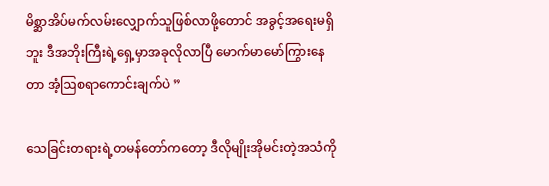မိစ္ဆာအိပ်မက်လမ်းလျှောက်သူဖြစ်လာဖို့တောင် အခွင့်အရေးမရှိဘူး ဒီအဘိုးကြီးရဲ့ရှေ့မှာအခုလိုလာပြီ မောက်မာမော်ကြွားနေတာ အံ့ဩစရာကောင်းချက်ပဲ ”

သေခြင်းတရားရဲ့တမန်တော်ကတော့ ဒီလိုမျိုးအိုမင်းတဲ့အသံကို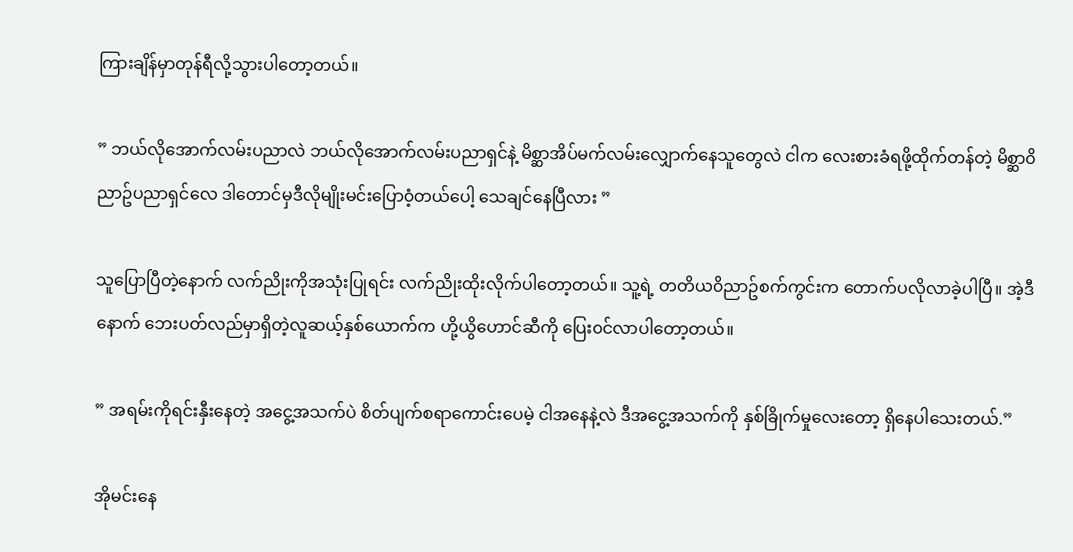ကြားချိန်မှာတုန်ရီလို့သွားပါတော့တယ်။

” ဘယ်လိုအောက်လမ်းပညာလဲ ဘယ်လိုအောက်လမ်းပညာရှင်နဲ့ မိစ္ဆာအိပ်မက်လမ်းလျှောက်နေသူတွေလဲ ငါက လေးစားခံရဖို့ထိုက်တန်တဲ့ မိစ္ဆာ၀ိညာဥ်ပညာရှင်လေ ဒါတောင်မှဒီလိုမျိုးမင်းပြော၀ံ့တယ်ပေါ့ သေချင်နေပြီလား ”

သူပြောပြီတဲ့နောက် လက်ညိုးကိုအသုံးပြုရင်း လက်ညိုးထိုးလိုက်ပါတော့တယ်။ သူ့ရဲ့ တတိယ၀ိညာဥ်စက်ကွင်းက တောက်ပလိုလာခဲ့ပါပြီ။ အဲ့ဒီနောက် ဘေးပတ်လည်မှာရှိတဲ့လူဆယ့်နှစ်ယောက်က ဟို့ယွိဟောင်ဆီကို ပြေး၀င်လာပါတော့တယ်။

” အရမ်းကိုရင်းနှီးနေတဲ့ အငွေ့အသက်ပဲ စိတ်ပျက်စရာကောင်းပေမဲ့ ငါအနေနဲ့လဲ ဒီအငွေ့အသက်ကို နှစ်ခြိုက်မှုလေးတော့ ရှိနေပါသေးတယ်.”

အိုမင်းနေ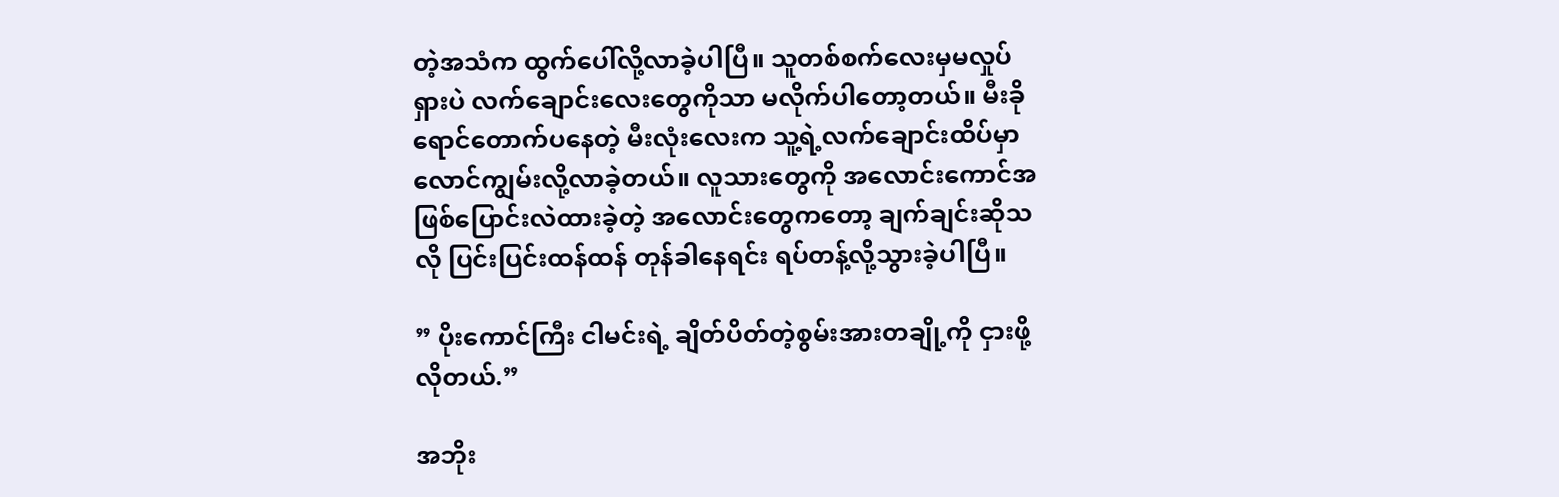တဲ့အသံက ထွက်ပေါ်လို့လာခဲ့ပါပြီ။ သူတစ်စက်လေးမှမလှုပ်ရှားပဲ လက်ချောင်းလေးတွေကိုသာ မလိုက်ပါတော့တယ်။ မီးခိုရောင်တောက်ပနေတဲ့ မီးလုံးလေးက သူ့ရဲ့လက်ချောင်းထိပ်မှာ လောင်ကျွမ်းလို့လာခဲ့တယ်။ လူသားတွေကို အလောင်းကောင်အဖြစ်ပြောင်းလဲထားခဲ့တဲ့ အလောင်းတွေကတော့ ချက်ချင်းဆိုသလို ပြင်းပြင်းထန်ထန် တုန်ခါနေရင်း ရပ်တန့်လို့သွားခဲ့ပါပြီ။

” ပိုးကောင်ကြီး ငါမင်းရဲ့ ချိတ်ပိတ်တဲ့စွမ်းအားတချို့ကို ငှားဖို့လိုတယ်.”

အဘိုး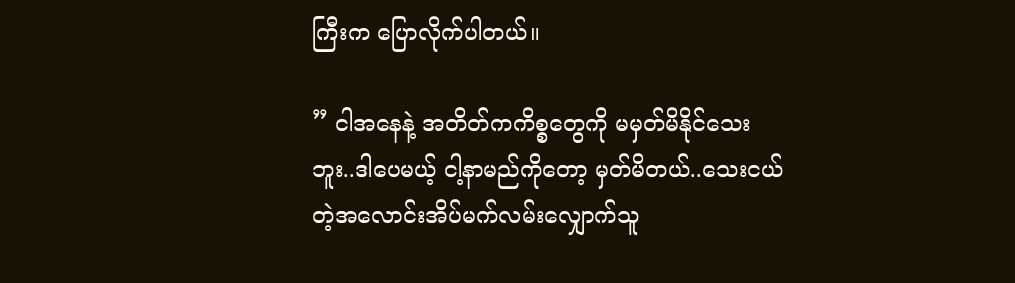ကြီးက ပြောလိုက်ပါတယ်။

” ငါအနေနဲ့ အတိတ်ကကိစ္စတွေကို မမှတ်မိနိုင်သေးဘူး..ဒါပေမယ့် ငါ့နာမည်ကိုတော့ မှတ်မိတယ်..သေးငယ်တဲ့အလောင်းအိပ်မက်လမ်းလျှောက်သူ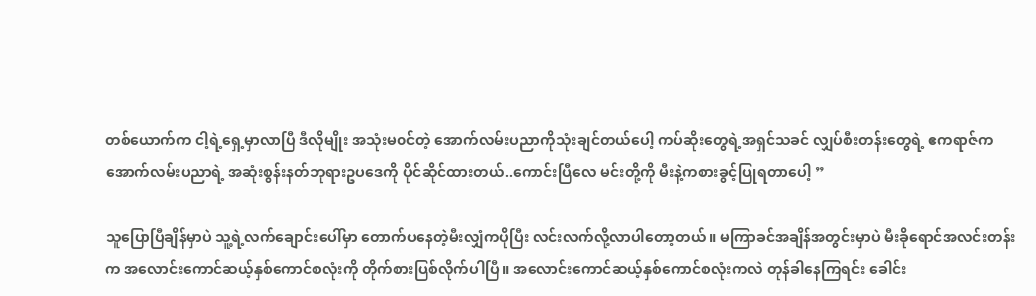တစ်ယောက်က ငါ့ရဲ့ရှေ့မှာလာပြီ ဒီလိုမျိုး အသုံးမ၀င်တဲ့ အောက်လမ်းပညာကိုသုံးချင်တယ်ပေါ့ ကပ်ဆိုးတွေရဲ့အရှင်သခင် လျှပ်စီးတန်းတွေရဲ့ ဧကရာဇ်က အောက်လမ်းပညာရဲ့ အဆုံးစွန်းနတ်ဘုရားဥပဒေကို ပိုင်ဆိုင်ထားတယ်..ကောင်းပြီလေ မင်းတို့ကို မီးနဲ့ကစားခွင့်ပြုရတာပေါ့ ”

သူပြောပြီချိန်မှာပဲ သူ့ရဲ့လက်ချောင်းပေါ်မှာ တောက်ပနေတဲ့မီးလျှံကပိုပြီး လင်းလက်လို့လာပါတော့တယ်။ မကြာခင်အချိန်အတွင်းမှာပဲ မီးခိုရောင်အလင်းတန်းက အလောင်းကောင်ဆယ့်နှစ်ကောင်စလုံးကို တိုက်စားပြစ်လိုက်ပါပြီ။ အလောင်းကောင်ဆယ့်နှစ်ကောင်စလုံးကလဲ တုန်ခါနေကြရင်း ခေါင်း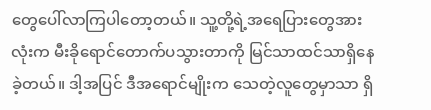တွေပေါ်လာကြပါတော့တယ်။ သူ့တို့ရဲ့အရေပြားတွေအားလုံးက မီးခိုရောင်တောက်ပသွားတာကို မြင်သာထင်သာရှိနေခဲ့တယ်။ ဒါ့အပြင် ဒီအရောင်မျိုးက သေတဲ့လူတွေမှာသာ ရှိ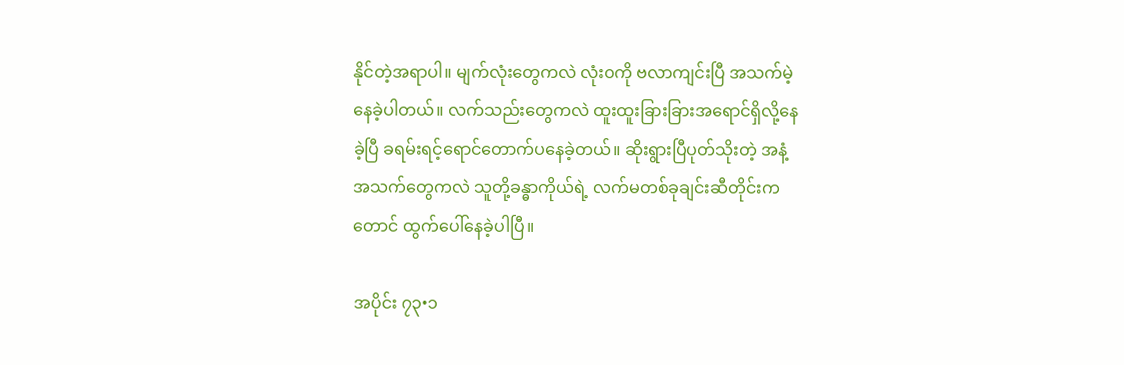နိုင်တဲ့အရာပါ။ မျက်လုံးတွေကလဲ လုံး၀ကို ဗလာကျင်းပြီ အသက်မဲ့နေခဲ့ပါတယ်။ လက်သည်းတွေကလဲ ထူးထူးခြားခြားအရောင်ရှိလို့နေခဲ့ပြီ ခရမ်းရင့်ရောင်တောက်ပနေခဲ့တယ်။ ဆိုးရွားပြီပုတ်သိုးတဲ့ အနံ့အသက်တွေကလဲ သူတို့ခန္ဓာကိုယ်ရဲ့ လက်မတစ်ခုချင်းဆီတိုင်းကတောင် ထွက်ပေါ်နေခဲ့ပါပြီ။

အပိုင်း ၇၃•၁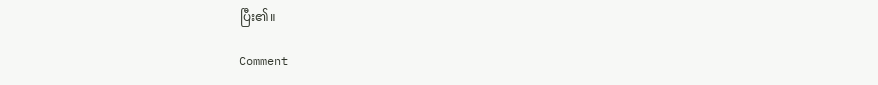ပြီး၏။

Comment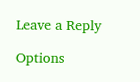Leave a Reply

Options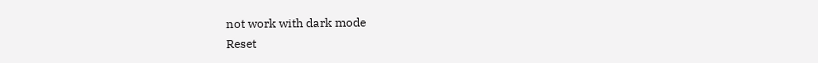not work with dark mode
Reset